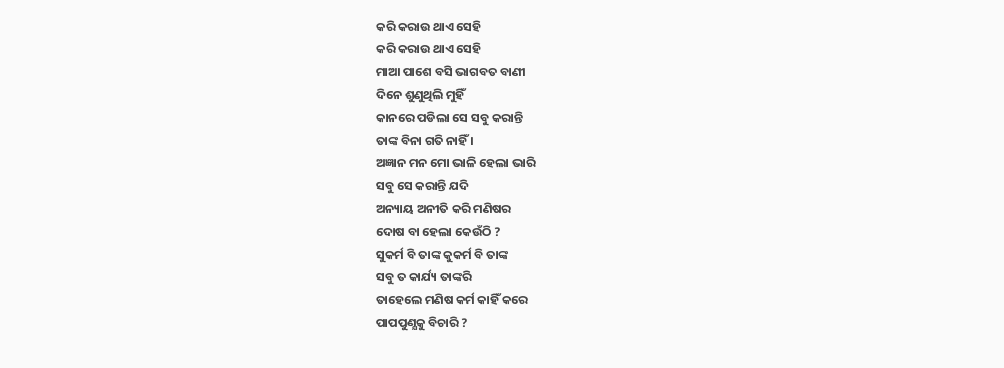କରି କରାଉ ଥାଏ ସେହି
କରି କରାଉ ଥାଏ ସେହି
ମାଆ ପାଶେ ବସି ଭାଗବତ ବାଣୀ
ଦିନେ ଶୁଣୁଥିଲି ମୁହିଁ
କାନରେ ପଡିଲା ସେ ସବୁ କରାନ୍ତି
ତାଙ୍କ ବିନା ଗତି ନାହିଁ ।
ଅଜ୍ଞାନ ମନ ମୋ ଭାଳି ହେଲା ଭାରି
ସବୁ ସେ କରାନ୍ତି ଯଦି
ଅନ୍ୟାୟ ଅନୀତି କରି ମଣିଷର
ଦୋଷ ବା ହେଲା କେଉଁଠି ?
ସୁକର୍ମ ବି ତାଙ୍କ କୁକର୍ମ ବି ତାଙ୍କ
ସବୁ ତ କାର୍ଯ୍ୟ ତାଙ୍କରି
ତାହେଲେ ମଣିଷ କର୍ମ କାହିଁ କରେ
ପାପପୁଣ୍ଯକୁ ବିଚାରି ?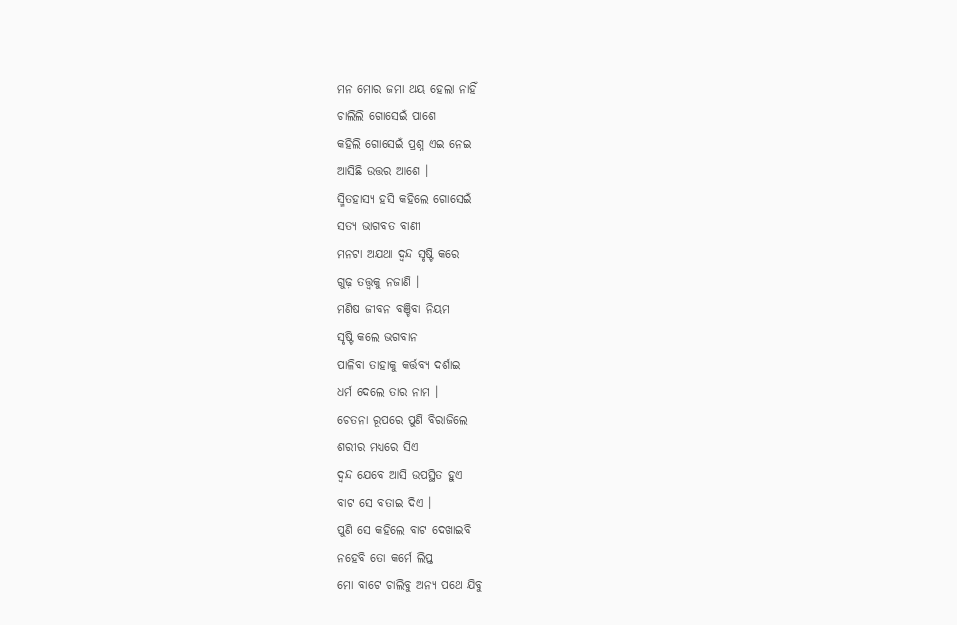ମନ ମୋର ଜମା ଥୟ ହେଲା ନାହିଁ
ଚାଲିଲି ଗୋସେଇଁ ପାଶେ
କହିଲି ଗୋସେଇଁ ପ୍ରଶ୍ନ ଏଇ ନେଇ
ଆସିଛି ଉତ୍ତର ଆଶେ ।
ସ୍ମିତହାସ୍ୟ ହସି କହିଲେ ଗୋସେଇଁ
ସତ୍ୟ ଭାଗବତ ବାଣୀ
ମନଟା ଅଯଥା ଦ୍ୱନ୍ଦ ସୃଷ୍ଟି କରେ
ଗୁଢ଼ ତତ୍ତ୍ଵକୁ ନଜାଣି ।
ମଣିଷ ଜୀବନ ବଞ୍ଚିବା ନିୟମ
ସୃଷ୍ଟି କଲେ ଭଗବାନ
ପାଳିବା ତାହାକୁ କର୍ତ୍ତବ୍ଯ ଦର୍ଶାଇ
ଧର୍ମ ଦେଲେ ତାର ନାମ ।
ଚେତନା ରୂପରେ ପୁଣି ବିରାଜିଲେ
ଶରୀର ମଧ୍ୟରେ ସିଏ
ଦ୍ୱନ୍ଦ ଯେବେ ଆସି ଉପସ୍ଥିତ ହୁଏ
ବାଟ ସେ ବତାଇ ଦିଏ ।
ପୁଣି ସେ କହିଲେ ବାଟ ଦେଖାଇବି
ନହେବି ତୋ କର୍ମେ ଲିପ୍ତ
ମୋ ବାଟେ ଚାଲିବୁ ଅନ୍ୟ ପଥେ ଯିବୁ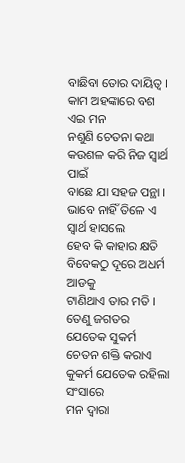ବାଛିବା ତୋର ଦାୟିତ୍ଵ ।
କାମ ଅହଙ୍କାରେ ବଶ ଏଇ ମନ
ନଶୁଣି ଚେତନା କଥା
କଉଶଳ କରି ନିଜ ସ୍ୱାର୍ଥ ପାଇଁ
ବାଛେ ଯା ସହଜ ପନ୍ଥା ।
ଭାବେ ନାହିଁ ତିଳେ ଏ ସ୍ୱାର୍ଥ ହାସଲେ
ହେବ କି କାହାର କ୍ଷତି
ବିବେକଠୁ ଦୂରେ ଅଧର୍ମ ଆଡକୁ
ଟାଣିଥାଏ ତାର ମତି ।
ତେଣୁ ଜଗତର ଯେତେକ ସୁକର୍ମ
ଚେତନ ଶକ୍ତି କରାଏ
କୁକର୍ମ ଯେତେକ ରହିଲା ସଂସାରେ
ମନ ଦ୍ଵାରା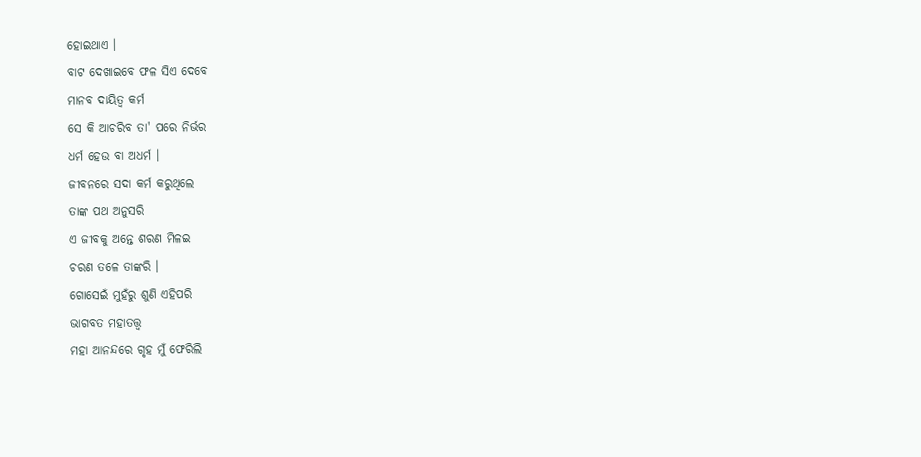ହୋଇଥାଏ ।
ବାଟ ଦେଖାଇବେ ଫଳ ସିଏ ଦେବେ
ମାନବ ଦାୟିତ୍ଵ କର୍ମ
ସେ କି ଆଚରିବ ତା' ପରେ ନିର୍ଭର
ଧର୍ମ ହେଉ ବା ଅଧର୍ମ ।
ଜୀବନରେ ସଦା କର୍ମ କରୁଥିଲେ
ତାଙ୍କ ପଥ ଅନୁସରି
ଏ ଜୀବକୁ ଅନ୍ତେ ଶରଣ ମିଳଇ
ଚରଣ ତଳେ ତାଙ୍କରି ।
ଗୋସେଇଁ ମୁହଁରୁ ଶୁଣି ଏହିପରି
ଭାଗବତ ମହାତତ୍ତ୍ଵ
ମହା ଆନନ୍ଦରେ ଗୃହ ମୁଁ ଫେରିଲି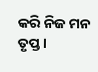କରି ନିଜ ମନ ତୃପ୍ତ ।